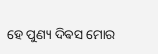ହେ ପୁଣ୍ୟ ଦିଵସ ମୋର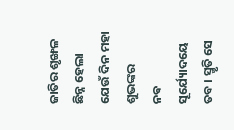ଜାତିର ଶୃଙ୍ଖଳ
ଛିନ୍ନ ହେଲା ଯେଉଁ ଦିନ ମହା ଶୁଭଙ୍କର
ନଵ ସୂର୍ଯ୍ୟୋଦୟେ ତବ । ସ୍ମୃତି ସେ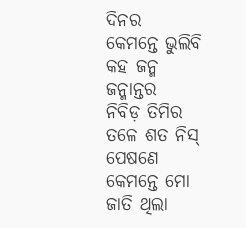ଦିନର
କେମନ୍ତେ ଭୁଲିବି କହ ଜନ୍ମ ଜନ୍ମାନ୍ତର
ନିବିଡ଼ ତିମିର ତଳେ ଶତ ନିସ୍ ପେଷଣେ
କେମନ୍ତେ ମୋ ଜାତି ଥିଲା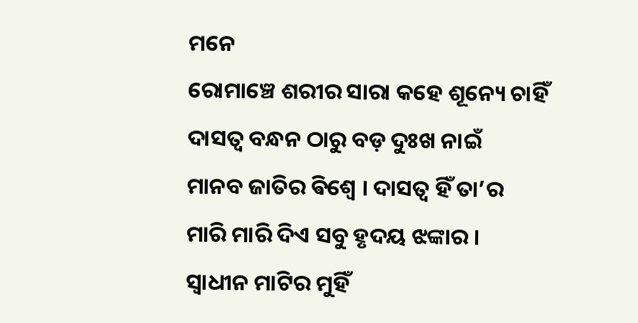ମନେ
ରୋମାଞ୍ଚେ ଶରୀର ସାରା କହେ ଶୂନ୍ୟେ ଚାହିଁ
ଦାସତ୍ଵ ବନ୍ଧନ ଠାରୁ ବଡ଼ ଦୁଃଖ ନାଇଁ
ମାନବ ଜାତିର ଵିଶ୍ଵେ । ଦାସତ୍ଵ ହିଁ ତା’ର
ମାରି ମାରି ଦିଏ ସବୁ ହୃଦୟ ଝଙ୍କାର ।
ସ୍ଵାଧୀନ ମାଟିର ମୁହିଁ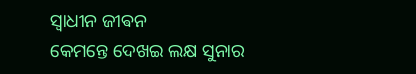ସ୍ଵାଧୀନ ଜୀଵନ
କେମନ୍ତେ ଦେଖଇ ଲକ୍ଷ ସୁନାର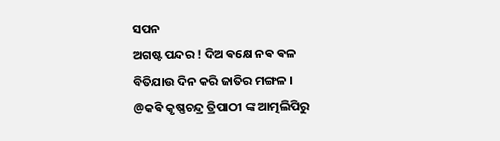ସପନ
ଅଗଷ୍ଟ ପନ୍ଦର ! ଦିଅ ଵକ୍ଷେ ନଵ ଵଳ
ବିତିଯାଉ ଦିନ କରି ଜାତିର ମଙ୍ଗଳ ।
@କଵି କୃଷ୍ଣଚନ୍ଦ୍ର ତ୍ରିପାଠୀ ଙ୍କ ଆତ୍ମଲିପିରୁ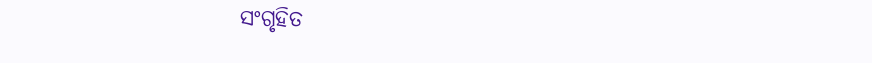ସଂଗୃହିତ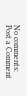No comments:
Post a Comment